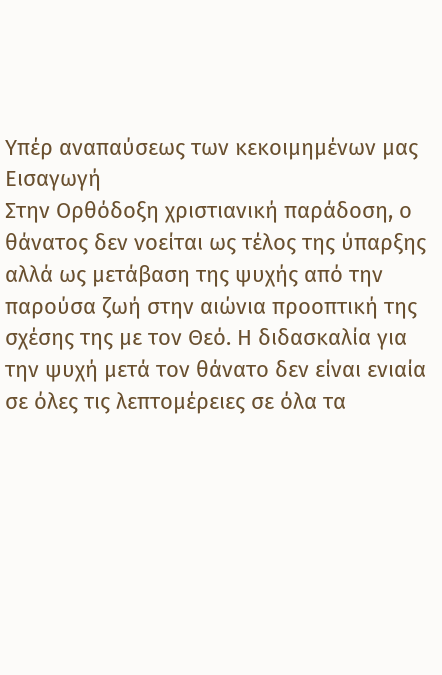Υπέρ αναπαύσεως των κεκοιμημένων μας
Εισαγωγή
Στην Ορθόδοξη χριστιανική παράδοση, ο θάνατος δεν νοείται ως τέλος της ύπαρξης αλλά ως μετάβαση της ψυχής από την παρούσα ζωή στην αιώνια προοπτική της σχέσης της με τον Θεό. Η διδασκαλία για την ψυχή μετά τον θάνατο δεν είναι ενιαία σε όλες τις λεπτομέρειες σε όλα τα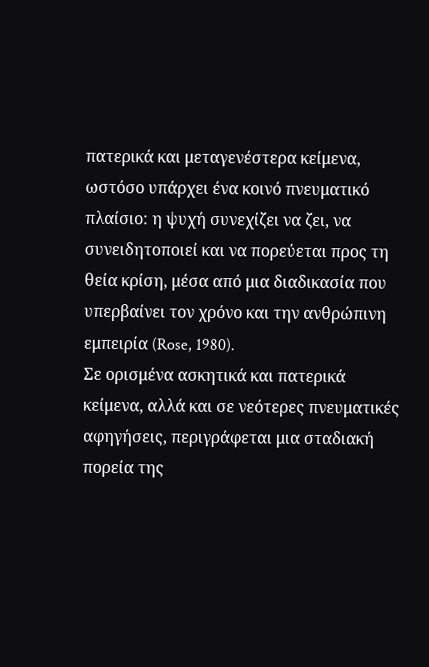πατερικά και μεταγενέστερα κείμενα, ωστόσο υπάρχει ένα κοινό πνευματικό πλαίσιο: η ψυχή συνεχίζει να ζει, να συνειδητοποιεί και να πορεύεται προς τη θεία κρίση, μέσα από μια διαδικασία που υπερβαίνει τον χρόνο και την ανθρώπινη εμπειρία (Rose, 1980).
Σε ορισμένα ασκητικά και πατερικά κείμενα, αλλά και σε νεότερες πνευματικές αφηγήσεις, περιγράφεται μια σταδιακή πορεία της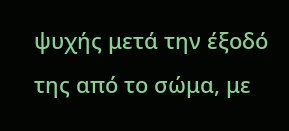ψυχής μετά την έξοδό της από το σώμα, με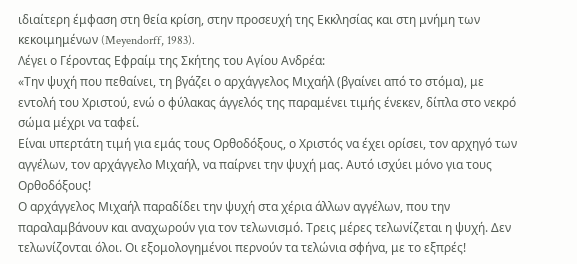ιδιαίτερη έμφαση στη θεία κρίση, στην προσευχή της Εκκλησίας και στη μνήμη των κεκοιμημένων (Meyendorff, 1983).
Λέγει ο Γέροντας Εφραίμ της Σκήτης του Αγίου Ανδρέα:
«Την ψυχή που πεθαίνει, τη βγάζει ο αρχάγγελος Μιχαήλ (βγαίνει από το στόμα), με εντολή του Χριστού, ενώ ο φύλακας άγγελός της παραμένει τιμής ένεκεν, δίπλα στο νεκρό σώμα μέχρι να ταφεί.
Είναι υπερτάτη τιμή για εμάς τους Ορθοδόξους, ο Χριστός να έχει ορίσει, τον αρχηγό των αγγέλων, τον αρχάγγελο Μιχαήλ, να παίρνει την ψυχή μας. Αυτό ισχύει μόνο για τους Ορθοδόξους!
Ο αρχάγγελος Μιχαήλ παραδίδει την ψυχή στα χέρια άλλων αγγέλων, που την παραλαμβάνουν και αναχωρούν για τον τελωνισμό. Τρεις μέρες τελωνίζεται η ψυχή. Δεν τελωνίζονται όλοι. Οι εξομολογημένοι περνούν τα τελώνια σφήνα, με το εξπρές!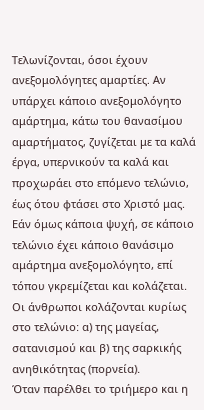Τελωνίζονται, όσοι έχουν ανεξομολόγητες αμαρτίες. Αν υπάρχει κάποιο ανεξομολόγητο αμάρτημα, κάτω του θανασίμου αμαρτήματος, ζυγίζεται με τα καλά έργα, υπερνικούν τα καλά και προχωράει στο επόμενο τελώνιο, έως ότου φτάσει στο Χριστό μας. Εάν όμως κάποια ψυχή, σε κάποιο τελώνιο έχει κάποιο θανάσιμο αμάρτημα ανεξομολόγητο, επί τόπου γκρεμίζεται και κολάζεται.
Οι άνθρωποι κολάζονται κυρίως στο τελώνιο: α) της μαγείας, σατανισμού και β) της σαρκικής ανηθικότητας (πορνεία).
Όταν παρέλθει το τριήμερο και η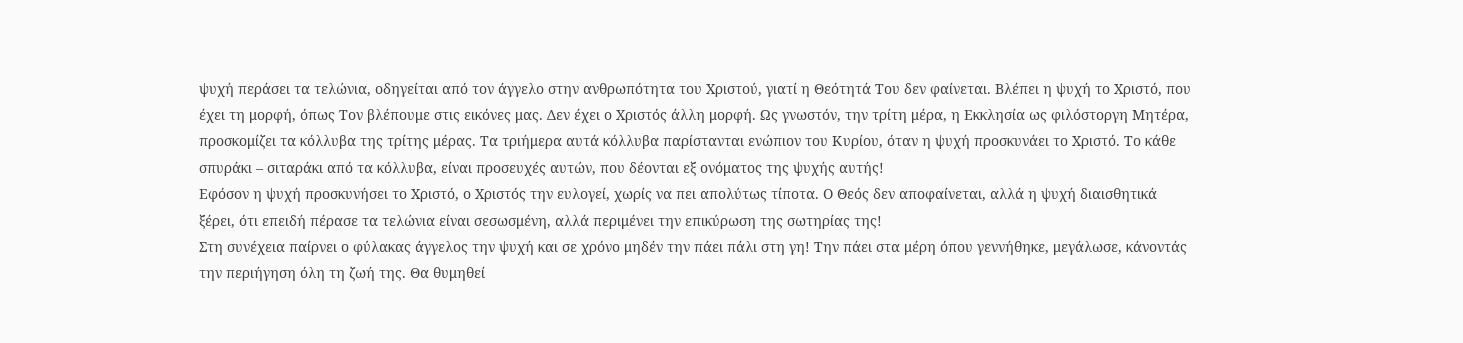ψυχή περάσει τα τελώνια, οδηγείται από τον άγγελο στην ανθρωπότητα του Χριστού, γιατί η Θεότητά Του δεν φαίνεται. Βλέπει η ψυχή το Χριστό, που έχει τη μορφή, όπως Τον βλέπουμε στις εικόνες μας. Δεν έχει ο Χριστός άλλη μορφή. Ως γνωστόν, την τρίτη μέρα, η Εκκλησία ως φιλόστοργη Μητέρα, προσκομίζει τα κόλλυβα της τρίτης μέρας. Τα τριήμερα αυτά κόλλυβα παρίστανται ενώπιον του Κυρίου, όταν η ψυχή προσκυνάει το Χριστό. Το κάθε σπυράκι – σιταράκι από τα κόλλυβα, είναι προσευχές αυτών, που δέονται εξ ονόματος της ψυχής αυτής!
Εφόσον η ψυχή προσκυνήσει το Χριστό, ο Χριστός την ευλογεί, χωρίς να πει απολύτως τίποτα. Ο Θεός δεν αποφαίνεται, αλλά η ψυχή διαισθητικά ξέρει, ότι επειδή πέρασε τα τελώνια είναι σεσωσμένη, αλλά περιμένει την επικύρωση της σωτηρίας της!
Στη συνέχεια παίρνει ο φύλακας άγγελος την ψυχή και σε χρόνο μηδέν την πάει πάλι στη γη! Την πάει στα μέρη όπου γεννήθηκε, μεγάλωσε, κάνοντάς την περιήγηση όλη τη ζωή της. Θα θυμηθεί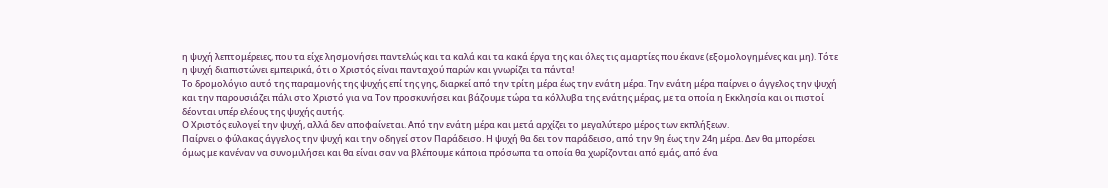η ψυχή λεπτομέρειες, που τα είχε λησμονήσει παντελώς και τα καλά και τα κακά έργα της και όλες τις αμαρτίες που έκανε (εξομολογημένες και μη). Τότε η ψυχή διαπιστώνει εμπειρικά, ότι ο Χριστός είναι πανταχού παρών και γνωρίζει τα πάντα!
Το δρομολόγιο αυτό της παραμονής της ψυχής επί της γης, διαρκεί από την τρίτη μέρα έως την ενάτη μέρα. Την ενάτη μέρα παίρνει ο άγγελος την ψυχή και την παρουσιάζει πάλι στο Χριστό για να Τον προσκυνήσει και βάζουμε τώρα τα κόλλυβα της ενάτης μέρας, με τα οποία η Εκκλησία και οι πιστοί δέονται υπέρ ελέους της ψυχής αυτής.
Ο Χριστός ευλογεί την ψυχή, αλλά δεν αποφαίνεται. Από την ενάτη μέρα και μετά αρχίζει το μεγαλύτερο μέρος των εκπλήξεων.
Παίρνει ο φύλακας άγγελος την ψυχή και την οδηγεί στον Παράδεισο. Η ψυχή θα δει τον παράδεισο, από την 9η έως την 24η μέρα. Δεν θα μπορέσει όμως με κανέναν να συνομιλήσει και θα είναι σαν να βλέπουμε κάποια πρόσωπα τα οποία θα χωρίζονται από εμάς, από ένα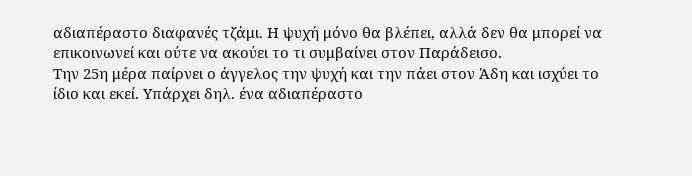αδιαπέραστο διαφανές τζάμι. Η ψυχή μόνο θα βλέπει, αλλά δεν θα μπορεί να επικοινωνεί και ούτε να ακούει το τι συμβαίνει στον Παράδεισο.
Την 25η μέρα παίρνει ο άγγελος την ψυχή και την πάει στον Άδη και ισχύει το ίδιο και εκεί. Υπάρχει δηλ. ένα αδιαπέραστο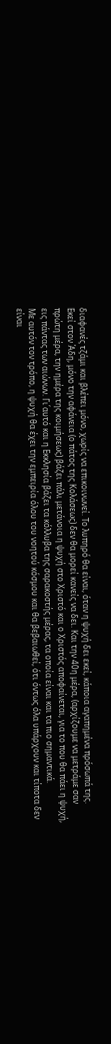διαφανές τζάμι και βλέπει μόνο, χωρίς να επικοινωνεί. Το λυπηρό θα είναι, όταν η ψυχή δει εκεί, κάποια αγαπημένα πρόσωπά της.
Εκεί στον Άδη, μόνο την αφάνεια (ο πάτος της Κολάσεως) δεν θα μορεί κανείς να δει. Και την 40η μέρα, (αρχίζουμε να μετράμε σαν πρώτη μέρα, την ημέρα της κοιμήσεως) βάζει πάλι μετάνοια η ψυχή στο Χριστό και ο Χριστός αποφαίνεται, για το που θα πάει η ψυχή, εις πάντας των αιώνων. Γι΄αυτό και η Εκκλησία βάζει τα κόλλυβα της σαρακοστής μέρας, τα οποία είναι και τα πιο σημαντικά.
Με αυτόν τον τρόπο, η ψυχή θα έχει την εμπειρία όλου του νοητού κόσμου και θα βεβαιωθεί, ότι όντως όλα υπάρχουν και τίποτα δεν είναι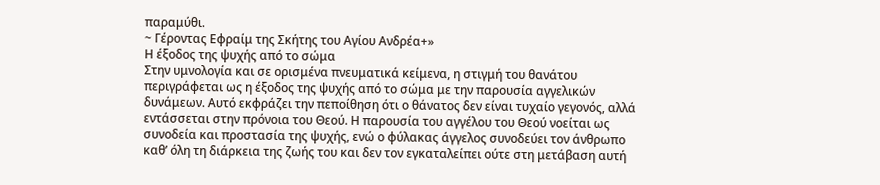παραμύθι.
~ Γέροντας Εφραίμ της Σκήτης του Αγίου Ανδρέα+»
Η έξοδος της ψυχής από το σώμα
Στην υμνολογία και σε ορισμένα πνευματικά κείμενα, η στιγμή του θανάτου περιγράφεται ως η έξοδος της ψυχής από το σώμα με την παρουσία αγγελικών δυνάμεων. Αυτό εκφράζει την πεποίθηση ότι ο θάνατος δεν είναι τυχαίο γεγονός, αλλά εντάσσεται στην πρόνοια του Θεού. Η παρουσία του αγγέλου του Θεού νοείται ως συνοδεία και προστασία της ψυχής, ενώ ο φύλακας άγγελος συνοδεύει τον άνθρωπο καθ’ όλη τη διάρκεια της ζωής του και δεν τον εγκαταλείπει ούτε στη μετάβαση αυτή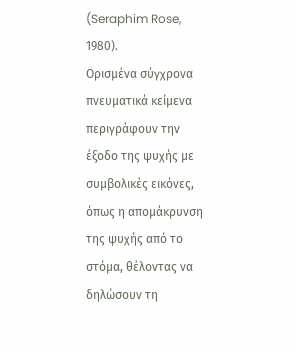(Seraphim Rose, 1980).
Ορισμένα σύγχρονα πνευματικά κείμενα περιγράφουν την έξοδο της ψυχής με συμβολικές εικόνες, όπως η απομάκρυνση της ψυχής από το στόμα, θέλοντας να δηλώσουν τη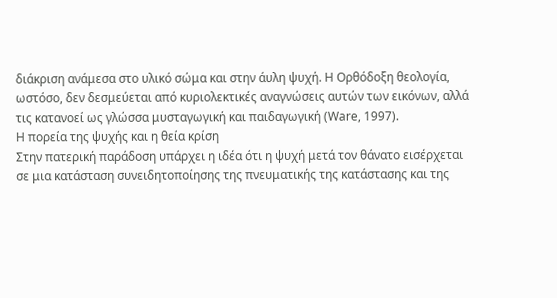διάκριση ανάμεσα στο υλικό σώμα και στην άυλη ψυχή. Η Ορθόδοξη θεολογία, ωστόσο, δεν δεσμεύεται από κυριολεκτικές αναγνώσεις αυτών των εικόνων, αλλά τις κατανοεί ως γλώσσα μυσταγωγική και παιδαγωγική (Ware, 1997).
Η πορεία της ψυχής και η θεία κρίση
Στην πατερική παράδοση υπάρχει η ιδέα ότι η ψυχή μετά τον θάνατο εισέρχεται σε μια κατάσταση συνειδητοποίησης της πνευματικής της κατάστασης και της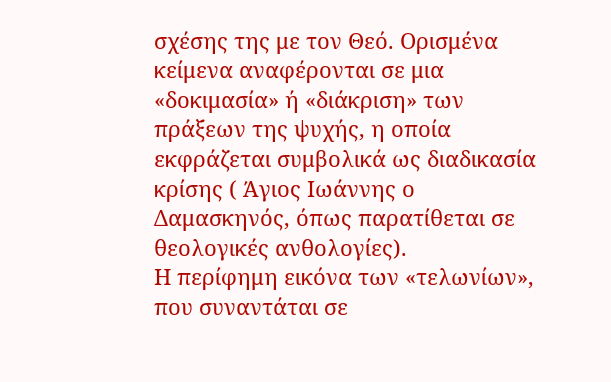σχέσης της με τον Θεό. Ορισμένα κείμενα αναφέρονται σε μια «δοκιμασία» ή «διάκριση» των πράξεων της ψυχής, η οποία εκφράζεται συμβολικά ως διαδικασία κρίσης ( Άγιος Ιωάννης ο Δαμασκηνός, όπως παρατίθεται σε θεολογικές ανθολογίες).
Η περίφημη εικόνα των «τελωνίων», που συναντάται σε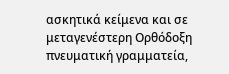ασκητικά κείμενα και σε μεταγενέστερη Ορθόδοξη πνευματική γραμματεία,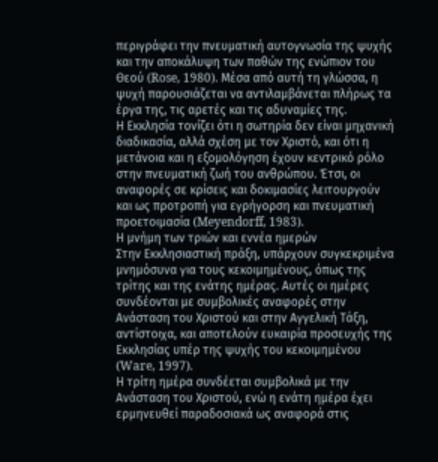περιγράφει την πνευματική αυτογνωσία της ψυχής και την αποκάλυψη των παθών της ενώπιον του Θεού (Rose, 1980). Μέσα από αυτή τη γλώσσα, η ψυχή παρουσιάζεται να αντιλαμβάνεται πλήρως τα έργα της, τις αρετές και τις αδυναμίες της.
Η Εκκλησία τονίζει ότι η σωτηρία δεν είναι μηχανική διαδικασία, αλλά σχέση με τον Χριστό, και ότι η μετάνοια και η εξομολόγηση έχουν κεντρικό ρόλο στην πνευματική ζωή του ανθρώπου. Έτσι, οι αναφορές σε κρίσεις και δοκιμασίες λειτουργούν και ως προτροπή για εγρήγορση και πνευματική προετοιμασία (Meyendorff, 1983).
Η μνήμη των τριών και εννέα ημερών
Στην Εκκλησιαστική πράξη, υπάρχουν συγκεκριμένα μνημόσυνα για τους κεκοιμημένους, όπως της τρίτης και της ενάτης ημέρας. Αυτές οι ημέρες συνδέονται με συμβολικές αναφορές στην Ανάσταση του Χριστού και στην Αγγελική Τάξη, αντίστοιχα, και αποτελούν ευκαιρία προσευχής της Εκκλησίας υπέρ της ψυχής του κεκοιμημένου (Ware, 1997).
Η τρίτη ημέρα συνδέεται συμβολικά με την Ανάσταση του Χριστού, ενώ η ενάτη ημέρα έχει ερμηνευθεί παραδοσιακά ως αναφορά στις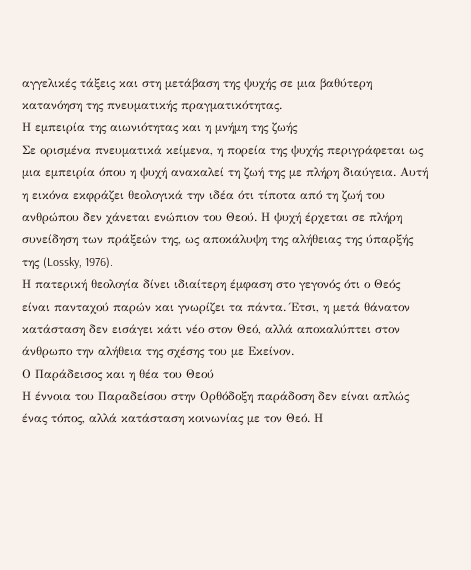αγγελικές τάξεις και στη μετάβαση της ψυχής σε μια βαθύτερη κατανόηση της πνευματικής πραγματικότητας.
Η εμπειρία της αιωνιότητας και η μνήμη της ζωής
Σε ορισμένα πνευματικά κείμενα, η πορεία της ψυχής περιγράφεται ως μια εμπειρία όπου η ψυχή ανακαλεί τη ζωή της με πλήρη διαύγεια. Αυτή η εικόνα εκφράζει θεολογικά την ιδέα ότι τίποτα από τη ζωή του ανθρώπου δεν χάνεται ενώπιον του Θεού. Η ψυχή έρχεται σε πλήρη συνείδηση των πράξεών της, ως αποκάλυψη της αλήθειας της ύπαρξής της (Lossky, 1976).
Η πατερική θεολογία δίνει ιδιαίτερη έμφαση στο γεγονός ότι ο Θεός είναι πανταχού παρών και γνωρίζει τα πάντα. Έτσι, η μετά θάνατον κατάσταση δεν εισάγει κάτι νέο στον Θεό, αλλά αποκαλύπτει στον άνθρωπο την αλήθεια της σχέσης του με Εκείνον.
Ο Παράδεισος και η θέα του Θεού
Η έννοια του Παραδείσου στην Ορθόδοξη παράδοση δεν είναι απλώς ένας τόπος, αλλά κατάσταση κοινωνίας με τον Θεό. Η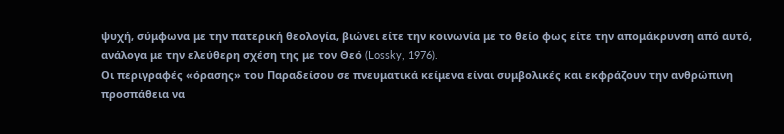ψυχή, σύμφωνα με την πατερική θεολογία, βιώνει είτε την κοινωνία με το θείο φως είτε την απομάκρυνση από αυτό, ανάλογα με την ελεύθερη σχέση της με τον Θεό (Lossky, 1976).
Οι περιγραφές «όρασης» του Παραδείσου σε πνευματικά κείμενα είναι συμβολικές και εκφράζουν την ανθρώπινη προσπάθεια να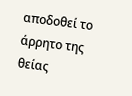αποδοθεί το άρρητο της θείας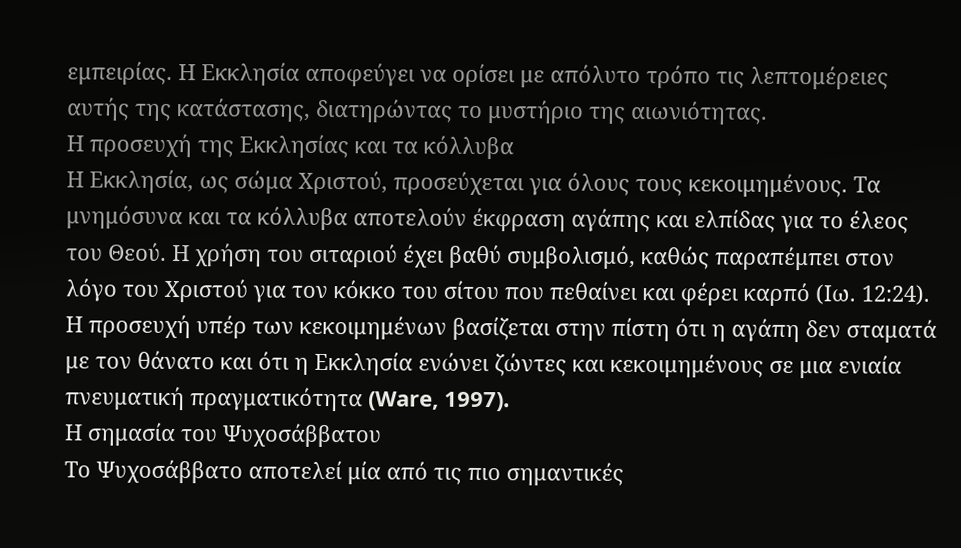εμπειρίας. Η Εκκλησία αποφεύγει να ορίσει με απόλυτο τρόπο τις λεπτομέρειες αυτής της κατάστασης, διατηρώντας το μυστήριο της αιωνιότητας.
Η προσευχή της Εκκλησίας και τα κόλλυβα
Η Εκκλησία, ως σώμα Χριστού, προσεύχεται για όλους τους κεκοιμημένους. Τα μνημόσυνα και τα κόλλυβα αποτελούν έκφραση αγάπης και ελπίδας για το έλεος του Θεού. Η χρήση του σιταριού έχει βαθύ συμβολισμό, καθώς παραπέμπει στον λόγο του Χριστού για τον κόκκο του σίτου που πεθαίνει και φέρει καρπό (Ιω. 12:24).
Η προσευχή υπέρ των κεκοιμημένων βασίζεται στην πίστη ότι η αγάπη δεν σταματά με τον θάνατο και ότι η Εκκλησία ενώνει ζώντες και κεκοιμημένους σε μια ενιαία πνευματική πραγματικότητα (Ware, 1997).
Η σημασία του Ψυχοσάββατου
Το Ψυχοσάββατο αποτελεί μία από τις πιο σημαντικές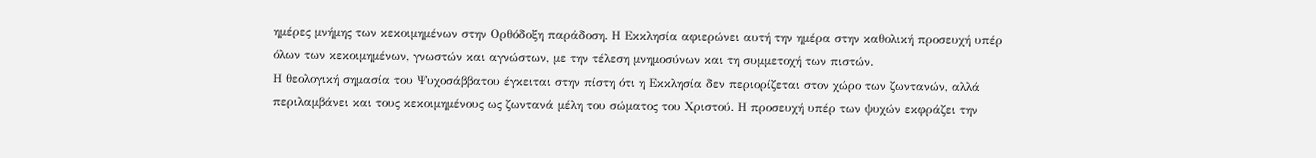ημέρες μνήμης των κεκοιμημένων στην Ορθόδοξη παράδοση. Η Εκκλησία αφιερώνει αυτή την ημέρα στην καθολική προσευχή υπέρ όλων των κεκοιμημένων, γνωστών και αγνώστων, με την τέλεση μνημοσύνων και τη συμμετοχή των πιστών.
Η θεολογική σημασία του Ψυχοσάββατου έγκειται στην πίστη ότι η Εκκλησία δεν περιορίζεται στον χώρο των ζωντανών, αλλά περιλαμβάνει και τους κεκοιμημένους ως ζωντανά μέλη του σώματος του Χριστού. Η προσευχή υπέρ των ψυχών εκφράζει την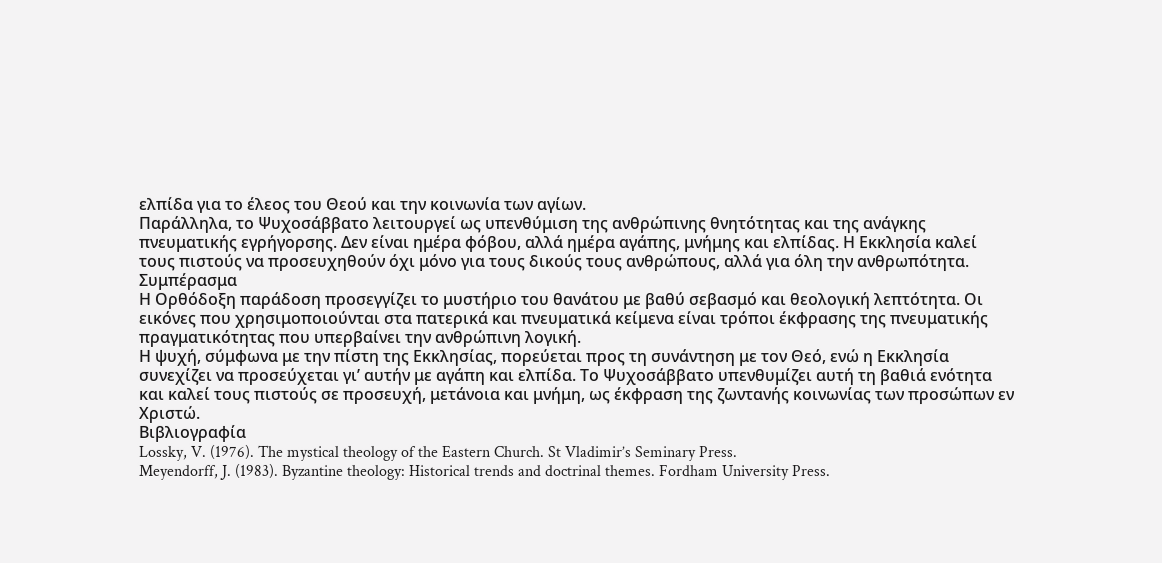ελπίδα για το έλεος του Θεού και την κοινωνία των αγίων.
Παράλληλα, το Ψυχοσάββατο λειτουργεί ως υπενθύμιση της ανθρώπινης θνητότητας και της ανάγκης πνευματικής εγρήγορσης. Δεν είναι ημέρα φόβου, αλλά ημέρα αγάπης, μνήμης και ελπίδας. Η Εκκλησία καλεί τους πιστούς να προσευχηθούν όχι μόνο για τους δικούς τους ανθρώπους, αλλά για όλη την ανθρωπότητα.
Συμπέρασμα
Η Ορθόδοξη παράδοση προσεγγίζει το μυστήριο του θανάτου με βαθύ σεβασμό και θεολογική λεπτότητα. Οι εικόνες που χρησιμοποιούνται στα πατερικά και πνευματικά κείμενα είναι τρόποι έκφρασης της πνευματικής πραγματικότητας που υπερβαίνει την ανθρώπινη λογική.
Η ψυχή, σύμφωνα με την πίστη της Εκκλησίας, πορεύεται προς τη συνάντηση με τον Θεό, ενώ η Εκκλησία συνεχίζει να προσεύχεται γι’ αυτήν με αγάπη και ελπίδα. Το Ψυχοσάββατο υπενθυμίζει αυτή τη βαθιά ενότητα και καλεί τους πιστούς σε προσευχή, μετάνοια και μνήμη, ως έκφραση της ζωντανής κοινωνίας των προσώπων εν Χριστώ.
Βιβλιογραφία
Lossky, V. (1976). The mystical theology of the Eastern Church. St Vladimir’s Seminary Press.
Meyendorff, J. (1983). Byzantine theology: Historical trends and doctrinal themes. Fordham University Press.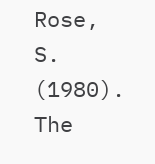Rose, S. (1980). The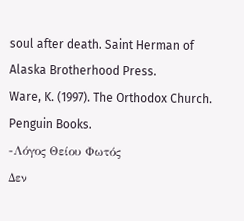soul after death. Saint Herman of Alaska Brotherhood Press.
Ware, K. (1997). The Orthodox Church. Penguin Books.
-Λόγος Θείου Φωτός
Δεν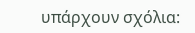υπάρχουν σχόλια: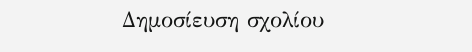Δημοσίευση σχολίου